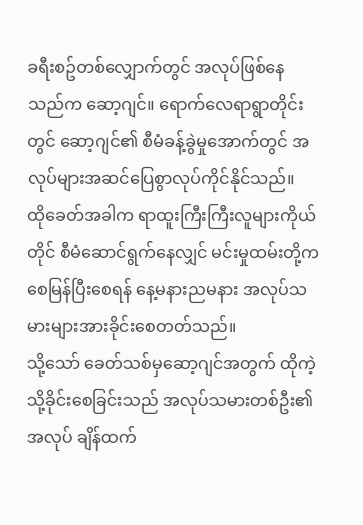ခရီးစဥ်တစ်လျှောက်တွင် အလုပ်ဖြစ်နေသည်က ဆော့ဂျင်။ ရောက်လေရာရွာတိုင်းတွင် ဆော့ဂျင်၏ စီမံခန့်ခွဲမှုအောက်တွင် အလုပ်များအဆင်ပြေစွာလုပ်ကိုင်နိုင်သည်။
ထိုခေတ်အခါက ရာထူးကြီးကြီးလူများကိုယ်တိုင် စီမံဆောင်ရွက်နေလျှင် မင်းမှုထမ်းတို့က စေမြန်ပြီးစေရန် နေ့မနားညမနား အလုပ်သမားများအားခိုင်းစေတတ်သည်။
သို့သော် ခေတ်သစ်မှဆော့ဂျင်အတွက် ထိုကဲ့သို့ခိုင်းစေခြင်းသည် အလုပ်သမားတစ်ဦး၏ အလုပ် ချိန်ထက်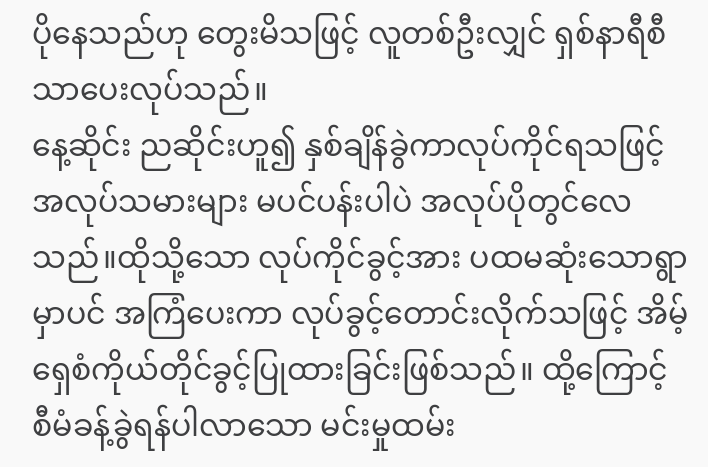ပိုနေသည်ဟု တွေးမိသဖြင့် လူတစ်ဦးလျှင် ရှစ်နာရီစီသာပေးလုပ်သည်။
နေ့ဆိုင်း ညဆိုင်းဟူ၍ နှစ်ချိန်ခွဲကာလုပ်ကိုင်ရသဖြင့် အလုပ်သမားများ မပင်ပန်းပါပဲ အလုပ်ပိုတွင်လေသည်။ထိုသို့သော လုပ်ကိုင်ခွင့်အား ပထမဆုံးသောရွာမှာပင် အကြံပေးကာ လုပ်ခွင့်တောင်းလိုက်သဖြင့် အိမ့်ရှေစံကိုယ်တိုင်ခွင့်ပြုထားခြင်းဖြစ်သည်။ ထို့ကြောင့် စီမံခန့်ခွဲရန်ပါလာသော မင်းမှုထမ်း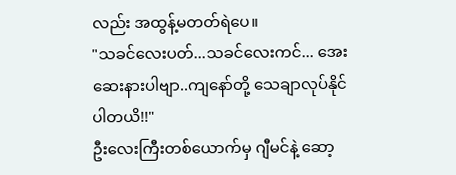လည်း အထွန့်မတတ်ရဲပေ။
"သခင်လေးပတ်...သခင်လေးကင်... အေးဆေးနားပါဗျာ..ကျနော်တို့ သေချာလုပ်နိုင်ပါတယိ!!"
ဦးလေးကြီးတစ်ယောက်မှ ဂျီမင်နဲ့ ဆော့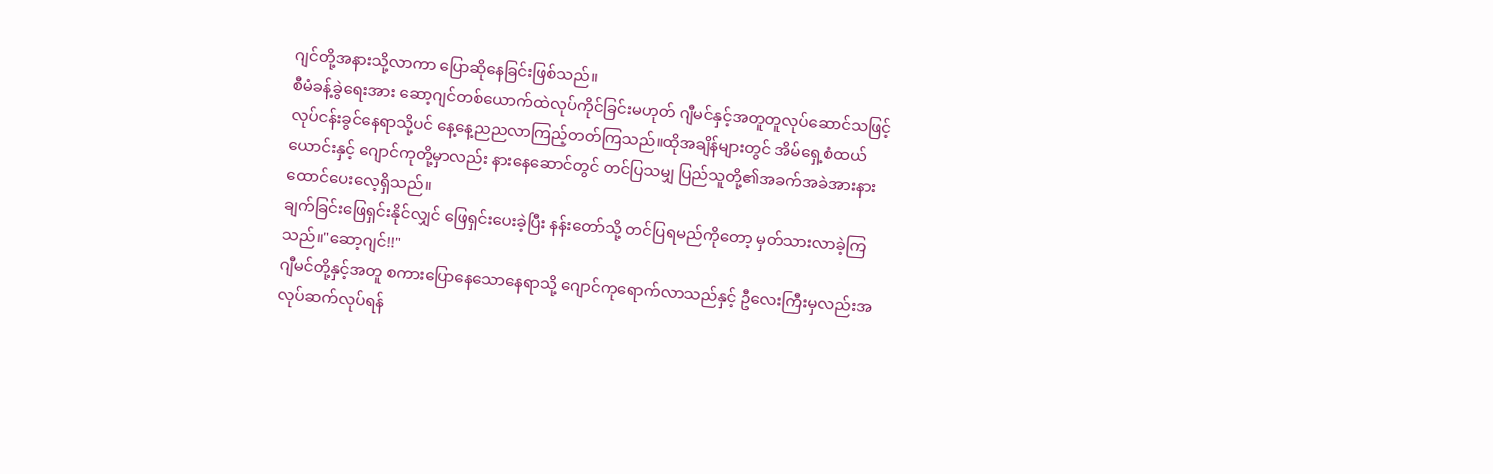ဂျင်တို့အနားသို့လာကာ ပြောဆိုနေခြင်းဖြစ်သည်။
စီမံခန့်ခွဲရေးအား ဆော့ဂျင်တစ်ယောက်ထဲလုပ်ကိုင်ခြင်းမဟုတ် ဂျီမင်နှင့်အတူတူလုပ်ဆောင်သဖြင့် လုပ်ငန်းခွင်နေရာသို့ပင် နေ့နေ့ညညလာကြည့်တတ်ကြသည်။ထိုအချိန်များတွင် အိမ်ရှေ့စံထယ်ယောင်းနှင့် ဂျောင်ကုတို့မှာလည်း နားနေဆောင်တွင် တင်ပြသမျှ ပြည်သူတို့၏အခက်အခဲအားနားထောင်ပေးလေ့ရှိသည်။
ချက်ခြင်းဖြေရှင်းနိုင်လျှင် ဖြေရှင်းပေးခဲ့ပြီး နန်းတော်သို့ တင်ပြရမည်ကိုတော့ မှတ်သားလာခဲ့ကြသည်။"ဆော့ဂျင်!!"
ဂျီမင်တို့နှင့်အတူ စကားပြောနေသောနေရာသို့ ဂျောင်ကုရောက်လာသည်နှင့် ဦလေးကြီးမှလည်းအလုပ်ဆက်လုပ်ရန်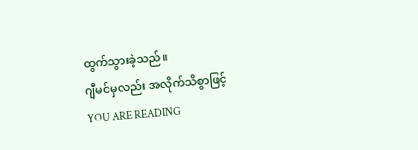ထွက်သွားခဲ့သည်။
ဂျီမင်မှလည်း အလိုက်သိစွာဖြင့်
YOU ARE READING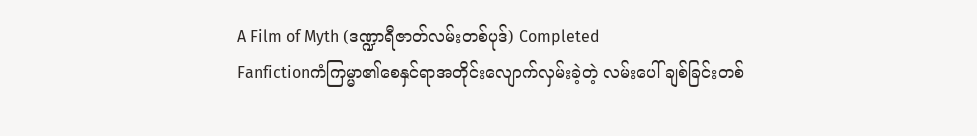A Film of Myth (ဒဏ္ဍာရီဇာတ်လမ်းတစ်ပုဒ်) Completed
Fanfictionကံကြမ္မာ၏စေနှင်ရာအတိုင်းလျောက်လှမ်းခဲ့တဲ့ လမ်းပေါ် ချစ်ခြင်းတစ်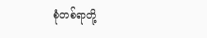စုံတစ်ရာတို့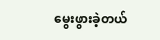မွေးဖွားခဲ့တယ်